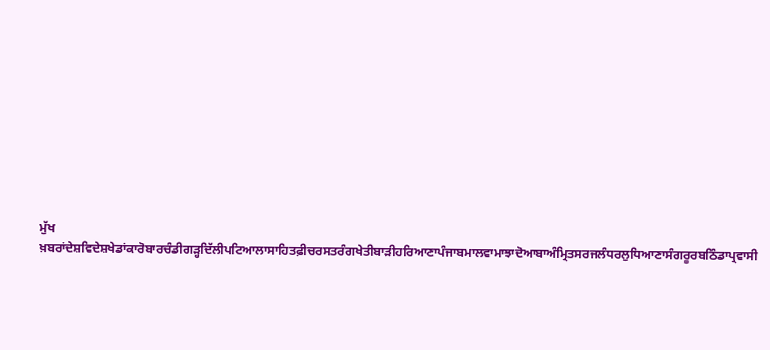ਮੁੱਖ ਖ਼ਬਰਾਂਦੇਸ਼ਵਿਦੇਸ਼ਖੇਡਾਂਕਾਰੋਬਾਰਚੰਡੀਗੜ੍ਹਦਿੱਲੀਪਟਿਆਲਾਸਾਹਿਤਫ਼ੀਚਰਸਤਰੰਗਖੇਤੀਬਾੜੀਹਰਿਆਣਾਪੰਜਾਬਮਾਲਵਾਮਾਝਾਦੋਆਬਾਅੰਮ੍ਰਿਤਸਰਜਲੰਧਰਲੁਧਿਆਣਾਸੰਗਰੂਰਬਠਿੰਡਾਪ੍ਰਵਾਸੀ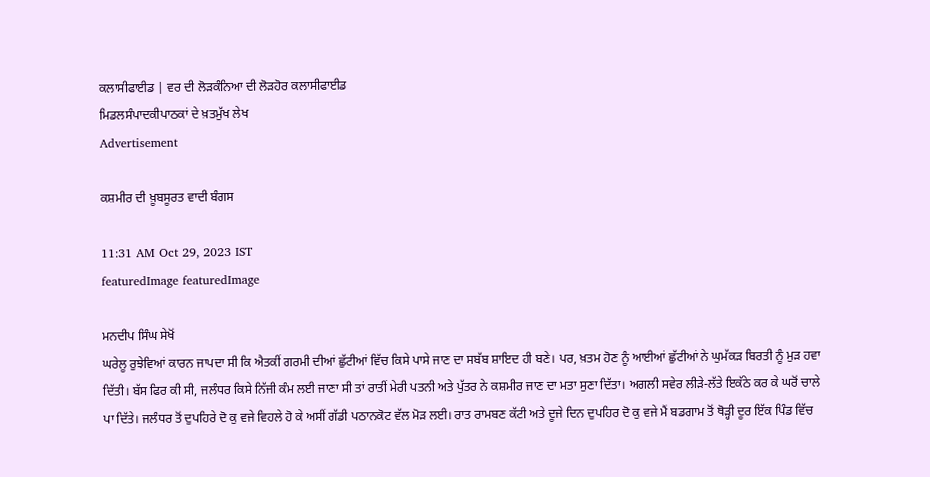ਕਲਾਸੀਫਾਈਡ | ਵਰ ਦੀ ਲੋੜਕੰਨਿਆ ਦੀ ਲੋੜਹੋਰ ਕਲਾਸੀਫਾਈਡ
ਮਿਡਲਸੰਪਾਦਕੀਪਾਠਕਾਂ ਦੇ ਖ਼ਤਮੁੱਖ ਲੇਖ
Advertisement

ਕਸ਼ਮੀਰ ਦੀ ਖ਼ੂਬਸੂਰਤ ਵਾਦੀ ਬੰਗਸ

11:31 AM Oct 29, 2023 IST
featuredImage featuredImage

ਮਨਦੀਪ ਸਿੰਘ ਸੇਖੋਂ
ਘਰੇਲੂ ਰੁਝੇਵਿਆਂ ਕਾਰਨ ਜਾਪਦਾ ਸੀ ਕਿ ਐਤਕੀਂ ਗਰਮੀ ਦੀਆਂ ਛੁੱਟੀਆਂ ਵਿੱਚ ਕਿਸੇ ਪਾਸੇ ਜਾਣ ਦਾ ਸਬੱਬ ਸ਼ਾਇਦ ਹੀ ਬਣੇ। ਪਰ, ਖ਼ਤਮ ਹੋਣ ਨੂੰ ਆਈਆਂ ਛੁੱਟੀਆਂ ਨੇ ਘੁਮੱਕੜ ਬਿਰਤੀ ਨੂੰ ਮੁੜ ਹਵਾ ਦਿੱਤੀ। ਬੱਸ ਫਿਰ ਕੀ ਸੀ, ਜਲੰਧਰ ਕਿਸੇ ਨਿੱਜੀ ਕੰਮ ਲਈ ਜਾਣਾ ਸੀ ਤਾਂ ਰਾਤੀਂ ਮੇਰੀ ਪਤਨੀ ਅਤੇ ਪੁੱਤਰ ਨੇ ਕਸ਼ਮੀਰ ਜਾਣ ਦਾ ਮਤਾ ਸੁਣਾ ਦਿੱਤਾ। ਅਗਲੀ ਸਵੇਰ ਲੀੜੇ-ਲੱਤੇ ਇਕੱਠੇ ਕਰ ਕੇ ਘਰੋਂ ਚਾਲੇ ਪਾ ਦਿੱਤੇ। ਜਲੰਧਰ ਤੋਂ ਦੁਪਹਿਰੇ ਦੋ ਕੁ ਵਜੇ ਵਿਹਲੇ ਹੋ ਕੇ ਅਸੀਂ ਗੱਡੀ ਪਠਾਨਕੋਟ ਵੱਲ ਮੋੜ ਲਈ। ਰਾਤ ਰਾਮਬਣ ਕੱਟੀ ਅਤੇ ਦੂਜੇ ਦਿਨ ਦੁਪਹਿਰ ਦੋ ਕੁ ਵਜੇ ਮੈਂ ਬਡਗਾਮ ਤੋਂ ਥੋੜ੍ਹੀ ਦੂਰ ਇੱਕ ਪਿੰਡ ਵਿੱਚ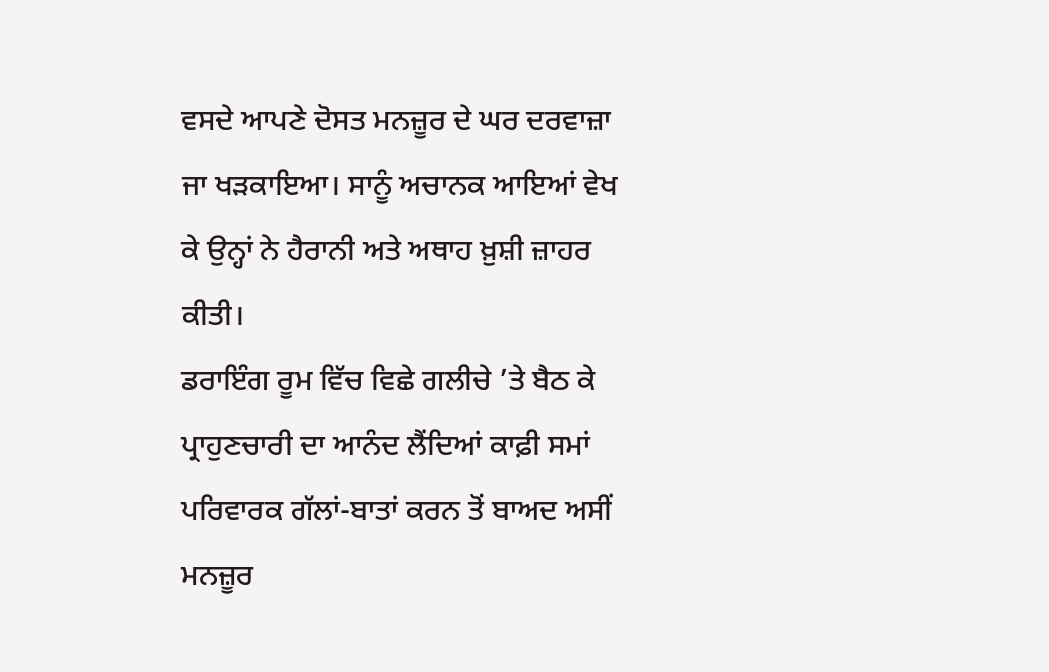ਵਸਦੇ ਆਪਣੇ ਦੋਸਤ ਮਨਜ਼ੂਰ ਦੇ ਘਰ ਦਰਵਾਜ਼ਾ ਜਾ ਖੜਕਾਇਆ। ਸਾਨੂੰ ਅਚਾਨਕ ਆਇਆਂ ਵੇਖ ਕੇ ਉਨ੍ਹਾਂ ਨੇ ਹੈਰਾਨੀ ਅਤੇ ਅਥਾਹ ਖ਼ੁਸ਼ੀ ਜ਼ਾਹਰ ਕੀਤੀ।
ਡਰਾਇੰਗ ਰੂਮ ਵਿੱਚ ਵਿਛੇ ਗਲੀਚੇ ’ਤੇ ਬੈਠ ਕੇ ਪ੍ਰਾਹੁਣਚਾਰੀ ਦਾ ਆਨੰਦ ਲੈਂਦਿਆਂ ਕਾਫ਼ੀ ਸਮਾਂ ਪਰਿਵਾਰਕ ਗੱਲਾਂ-ਬਾਤਾਂ ਕਰਨ ਤੋਂ ਬਾਅਦ ਅਸੀਂ ਮਨਜ਼ੂਰ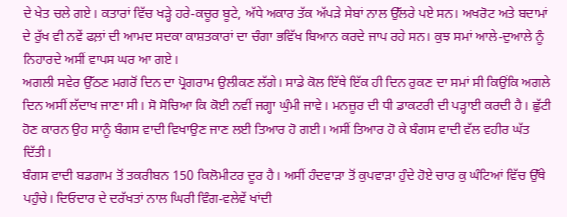ਦੇ ਖੇਤ ਚਲੇ ਗਏ। ਕਤਾਰਾਂ ਵਿੱਚ ਖੜ੍ਹੇ ਹਰੇ-ਕਚੂਰ ਬੂਟੇ, ਅੱਧੇ ਅਕਾਰ ਤੱਕ ਅੱਪੜੇ ਸੇਬਾਂ ਨਾਲ ਉੱਲਰੇ ਪਏ ਸਨ। ਅਖਰੋਟ ਅਤੇ ਬਦਾਮਾਂ ਦੇ ਰੁੱਖ ਵੀ ਨਵੇਂ ਫਲ਼ਾਂ ਦੀ ਆਮਦ ਸਦਕਾ ਕਾਸ਼ਤਕਾਰਾਂ ਦਾ ਚੰਗਾ ਭਵਿੱਖ ਬਿਆਨ ਕਰਦੇ ਜਾਪ ਰਹੇ ਸਨ। ਕੁਝ ਸਮਾਂ ਆਲੇ-ਦੁਆਲੇ ਨੂੰ ਨਿਹਾਰਦੇ ਅਸੀਂ ਵਾਪਸ ਘਰ ਆ ਗਏ।
ਅਗਲੀ ਸਵੇਰ ਉੱਠਣ ਮਗਰੋਂ ਦਿਨ ਦਾ ਪ੍ਰੋਗਰਾਮ ਉਲੀਕਣ ਲੱਗੇ। ਸਾਡੇ ਕੋਲ ਇੱਥੇ ਇੱਕ ਹੀ ਦਿਨ ਰੁਕਣ ਦਾ ਸਮਾਂ ਸੀ ਕਿਉਂਕਿ ਅਗਲੇ ਦਿਨ ਅਸੀਂ ਲੱਦਾਖ ਜਾਣਾ ਸੀ। ਸੋ ਸੋਚਿਆ ਕਿ ਕੋਈ ਨਵੀਂ ਜਗ੍ਹਾ ਘੁੰਮੀ ਜਾਵੇ। ਮਨਜ਼ੂਰ ਦੀ ਧੀ ਡਾਕਟਰੀ ਦੀ ਪੜ੍ਹਾਈ ਕਰਦੀ ਹੈ। ਛੁੱਟੀ ਹੋਣ ਕਾਰਨ ਉਹ ਸਾਨੂੰ ਬੰਗਸ ਵਾਦੀ ਵਿਖਾਉਣ ਜਾਣ ਲਈ ਤਿਆਰ ਹੋ ਗਈ। ਅਸੀਂ ਤਿਆਰ ਹੋ ਕੇ ਬੰਗਸ ਵਾਦੀ ਵੱਲ ਵਹੀਰ ਘੱਤ ਦਿੱਤੀ।
ਬੰਗਸ ਵਾਦੀ ਬਡਗਾਮ ਤੋਂ ਤਕਰੀਬਨ 150 ਕਿਲੋਮੀਟਰ ਦੂਰ ਹੈ। ਅਸੀਂ ਹੰਦਵਾੜਾ ਤੋਂ ਕੁਪਵਾੜਾ ਹੁੰਦੇ ਹੋਏ ਚਾਰ ਕੁ ਘੰਟਿਆਂ ਵਿੱਚ ਉੱਥੇ ਪਹੁੰਚੇ। ਦਿਓਦਾਰ ਦੇ ਦਰੱਖਤਾਂ ਨਾਲ ਘਿਰੀ ਵਿੰਗ-ਵਲੇਵੇਂ ਖਾਂਦੀ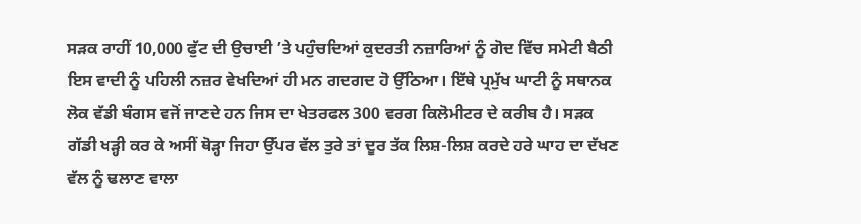ਸੜਕ ਰਾਹੀਂ 10,000 ਫੁੱਟ ਦੀ ਉਚਾਈ ’ਤੇ ਪਹੁੰਚਦਿਆਂ ਕੁਦਰਤੀ ਨਜ਼ਾਰਿਆਂ ਨੂੰ ਗੋਦ ਵਿੱਚ ਸਮੇਟੀ ਬੈਠੀ ਇਸ ਵਾਦੀ ਨੂੰ ਪਹਿਲੀ ਨਜ਼ਰ ਵੇਖਦਿਆਂ ਹੀ ਮਨ ਗਦਗਦ ਹੋ ਉੱਠਿਆ। ਇੱਥੇ ਪ੍ਰਮੁੱਖ ਘਾਟੀ ਨੂੰ ਸਥਾਨਕ ਲੋਕ ਵੱਡੀ ਬੰਗਸ ਵਜੋਂ ਜਾਣਦੇ ਹਨ ਜਿਸ ਦਾ ਖੇਤਰਫਲ 300 ਵਰਗ ਕਿਲੋਮੀਟਰ ਦੇ ਕਰੀਬ ਹੈ। ਸੜਕ ਗੱਡੀ ਖੜ੍ਹੀ ਕਰ ਕੇ ਅਸੀਂ ਥੋੜ੍ਹਾ ਜਿਹਾ ਉੱਪਰ ਵੱਲ ਤੁਰੇ ਤਾਂ ਦੂਰ ਤੱਕ ਲਿਸ਼-ਲਿਸ਼ ਕਰਦੇ ਹਰੇ ਘਾਹ ਦਾ ਦੱਖਣ ਵੱਲ ਨੂੰ ਢਲਾਣ ਵਾਲਾ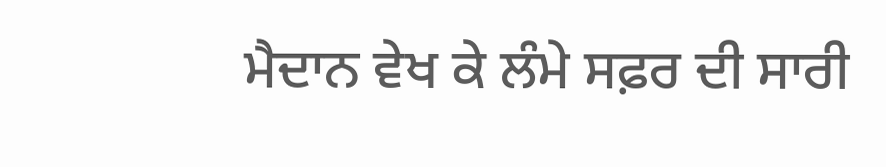ਮੈਦਾਨ ਵੇਖ ਕੇ ਲੰਮੇ ਸਫ਼ਰ ਦੀ ਸਾਰੀ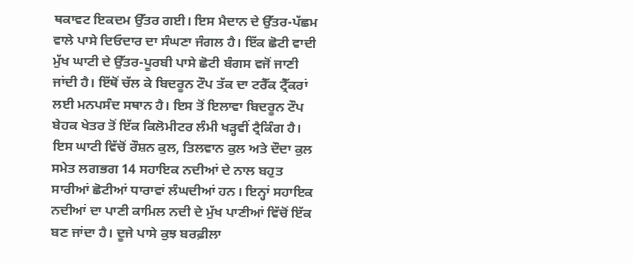ਥਕਾਵਟ ਇਕਦਮ ਉੱਤਰ ਗਈ। ਇਸ ਮੈਦਾਨ ਦੇ ਉੱਤਰ-ਪੱਛਮ ਵਾਲੇ ਪਾਸੇ ਦਿਓਦਾਰ ਦਾ ਸੰਘਣਾ ਜੰਗਲ ਹੈ। ਇੱਕ ਛੋਟੀ ਵਾਦੀ ਮੁੱਖ ਘਾਟੀ ਦੇ ਉੱਤਰ-ਪੂਰਬੀ ਪਾਸੇ ਛੋਟੀ ਬੰਗਸ ਵਜੋਂ ਜਾਣੀ ਜਾਂਦੀ ਹੈ। ਇੱਥੋਂ ਚੱਲ ਕੇ ਬਿਦਰੂਨ ਟੌਪ ਤੱਕ ਦਾ ਟਰੈੱਕ ਟ੍ਰੈੱਕਰਾਂ ਲਈ ਮਨਪਸੰਦ ਸਥਾਨ ਹੈ। ਇਸ ਤੋਂ ਇਲਾਵਾ ਬਿਦਰੂਨ ਟੌਪ ਬੇਹਕ ਖੇਤਰ ਤੋਂ ਇੱਕ ਕਿਲੋਮੀਟਰ ਲੰਮੀ ਖੜ੍ਹਵੀਂ ਟ੍ਰੈਕਿੰਗ ਹੈ।
ਇਸ ਘਾਟੀ ਵਿੱਚੋਂ ਰੌਸ਼ਨ ਕੁਲ, ਤਿਲਵਾਨ ਕੁਲ ਅਤੇ ਦੌਦਾ ਕੁਲ ਸਮੇਤ ਲਗਭਗ 14 ਸਹਾਇਕ ਨਦੀਆਂ ਦੇ ਨਾਲ ਬਹੁਤ ਸਾਰੀਆਂ ਛੋਟੀਆਂ ਧਾਰਾਵਾਂ ਲੰਘਦੀਆਂ ਹਨ। ਇਨ੍ਹਾਂ ਸਹਾਇਕ ਨਦੀਆਂ ਦਾ ਪਾਣੀ ਕਾਮਿਲ ਨਦੀ ਦੇ ਮੁੱਖ ਪਾਣੀਆਂ ਵਿੱਚੋਂ ਇੱਕ ਬਣ ਜਾਂਦਾ ਹੈ। ਦੂਜੇ ਪਾਸੇ ਕੁਝ ਬਰਫ਼ੀਲਾ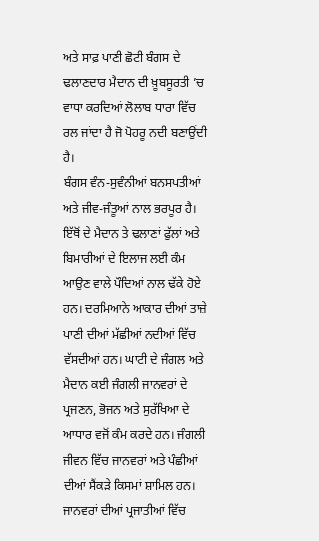ਅਤੇ ਸਾਫ਼ ਪਾਣੀ ਛੋਟੀ ਬੰਗਸ ਦੇ ਢਲਾਣਦਾਰ ਮੈਦਾਨ ਦੀ ਖ਼ੂਬਸੂਰਤੀ ’ਚ ਵਾਧਾ ਕਰਦਿਆਂ ਲੋਲਾਬ ਧਾਰਾ ਵਿੱਚ ਰਲ ਜਾਂਦਾ ਹੈ ਜੋ ਪੋਹਰੂ ਨਦੀ ਬਣਾਉਂਦੀ ਹੈ।
ਬੰਗਸ ਵੰਨ-ਸੁਵੰਨੀਆਂ ਬਨਸਪਤੀਆਂ ਅਤੇ ਜੀਵ-ਜੰਤੂਆਂ ਨਾਲ ਭਰਪੂਰ ਹੈ। ਇੱਥੋਂ ਦੇ ਮੈਦਾਨ ਤੇ ਢਲਾਣਾਂ ਫੁੱਲਾਂ ਅਤੇ ਬਿਮਾਰੀਆਂ ਦੇ ਇਲਾਜ ਲਈ ਕੰਮ ਆਉਣ ਵਾਲੇ ਪੌਦਿਆਂ ਨਾਲ ਢੱਕੇ ਹੋਏ ਹਨ। ਦਰਮਿਆਨੇ ਆਕਾਰ ਦੀਆਂ ਤਾਜ਼ੇ ਪਾਣੀ ਦੀਆਂ ਮੱਛੀਆਂ ਨਦੀਆਂ ਵਿੱਚ ਵੱਸਦੀਆਂ ਹਨ। ਘਾਟੀ ਦੇ ਜੰਗਲ ਅਤੇ ਮੈਦਾਨ ਕਈ ਜੰਗਲੀ ਜਾਨਵਰਾਂ ਦੇ ਪ੍ਰਜਣਨ, ਭੋਜਨ ਅਤੇ ਸੁਰੱਖਿਆ ਦੇ ਆਧਾਰ ਵਜੋਂ ਕੰਮ ਕਰਦੇ ਹਨ। ਜੰਗਲੀ ਜੀਵਨ ਵਿੱਚ ਜਾਨਵਰਾਂ ਅਤੇ ਪੰਛੀਆਂ ਦੀਆਂ ਸੈਂਕੜੇ ਕਿਸਮਾਂ ਸ਼ਾਮਿਲ ਹਨ। ਜਾਨਵਰਾਂ ਦੀਆਂ ਪ੍ਰਜਾਤੀਆਂ ਵਿੱਚ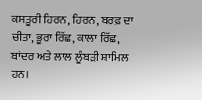ਕਸਤੂਰੀ ਹਿਰਨ, ਹਿਰਨ, ਬਰਫ਼ ਦਾ ਚੀਤਾ, ਭੂਰਾ ਰਿੱਛ, ਕਾਲਾ ਰਿੱਛ, ਬਾਂਦਰ ਅਤੇ ਲਾਲ ਲੂੰਬੜੀ ਸ਼ਾਮਿਲ ਹਨ।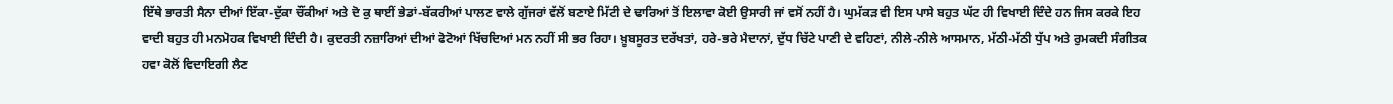ਇੱਥੇ ਭਾਰਤੀ ਸੈਨਾ ਦੀਆਂ ਇੱਕਾ-ਦੁੱਕਾ ਚੌਂਕੀਆਂ ਅਤੇ ਦੋ ਕੁ ਥਾਈਂ ਭੇਡਾਂ-ਬੱਕਰੀਆਂ ਪਾਲਣ ਵਾਲੇ ਗੁੱਜਰਾਂ ਵੱਲੋਂ ਬਣਾਏ ਮਿੱਟੀ ਦੇ ਢਾਰਿਆਂ ਤੋਂ ਇਲਾਵਾ ਕੋਈ ਉਸਾਰੀ ਜਾਂ ਵਸੋਂ ਨਹੀਂ ਹੈ। ਘੁਮੱਕੜ ਵੀ ਇਸ ਪਾਸੇ ਬਹੁਤ ਘੱਟ ਹੀ ਵਿਖਾਈ ਦਿੰਦੇ ਹਨ ਜਿਸ ਕਰਕੇ ਇਹ ਵਾਦੀ ਬਹੁਤ ਹੀ ਮਨਮੋਹਕ ਵਿਖਾਈ ਦਿੰਦੀ ਹੈ। ਕੁਦਰਤੀ ਨਜ਼ਾਰਿਆਂ ਦੀਆਂ ਫੋਟੋਆਂ ਖਿੱਚਦਿਆਂ ਮਨ ਨਹੀਂ ਸੀ ਭਰ ਰਿਹਾ। ਖ਼ੂਬਸੂਰਤ ਦਰੱਖਤਾਂ, ਹਰੇ-ਭਰੇ ਮੈਦਾਨਾਂ, ਦੁੱਧ ਚਿੱਟੇ ਪਾਣੀ ਦੇ ਵਹਿਣਾਂ, ਨੀਲੇ-ਨੀਲੇ ਆਸਮਾਨ, ਮੱਠੀ-ਮੱਠੀ ਧੁੱਪ ਅਤੇ ਰੁਮਕਦੀ ਸੰਗੀਤਕ ਹਵਾ ਕੋਲੋਂ ਵਿਦਾਇਗੀ ਲੈਣ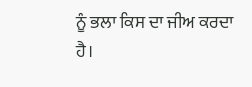ਨੂੰ ਭਲਾ ਕਿਸ ਦਾ ਜੀਅ ਕਰਦਾ ਹੈ।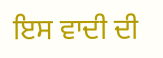ਇਸ ਵਾਦੀ ਦੀ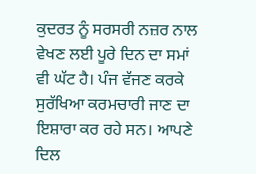ਕੁਦਰਤ ਨੂੰ ਸਰਸਰੀ ਨਜ਼ਰ ਨਾਲ ਵੇਖਣ ਲਈ ਪੂਰੇ ਦਿਨ ਦਾ ਸਮਾਂ ਵੀ ਘੱਟ ਹੈ। ਪੰਜ ਵੱਜਣ ਕਰਕੇ ਸੁਰੱਖਿਆ ਕਰਮਚਾਰੀ ਜਾਣ ਦਾ ਇਸ਼ਾਰਾ ਕਰ ਰਹੇ ਸਨ। ਆਪਣੇ ਦਿਲ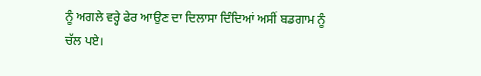ਨੂੰ ਅਗਲੇ ਵਰ੍ਹੇ ਫੇਰ ਆਉਣ ਦਾ ਦਿਲਾਸਾ ਦਿੰਦਿਆਂ ਅਸੀਂ ਬਡਗਾਮ ਨੂੰ ਚੱਲ ਪਏ।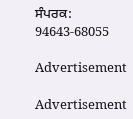ਸੰਪਰਕ: 94643-68055

Advertisement

Advertisement